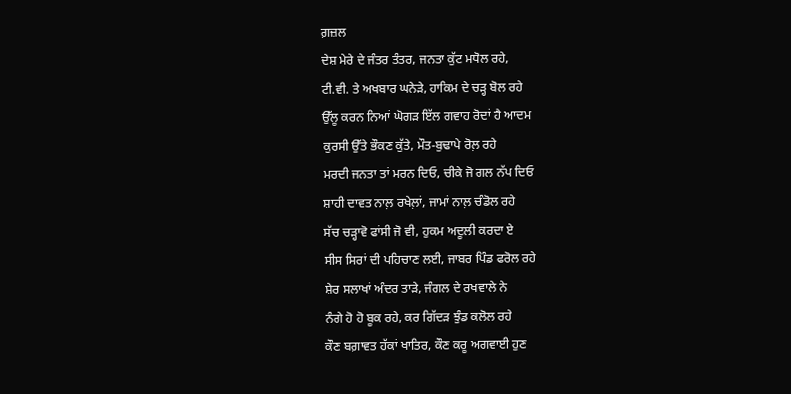ਗ਼ਜ਼ਲ
ਦੇਸ਼ ਮੇਰੇ ਦੇ ਜੰਤਰ ਤੰਤਰ, ਜਨਤਾ ਕੁੱਟ ਮਧੋਲ ਰਹੇ,
ਟੀ.ਵੀ. ਤੇ ਅਖਬਾਰ ਘਨੇੜੇ, ਹਾਕਿਮ ਦੇ ਚੜ੍ਹ ਬੋਲ ਰਹੇ
ਉੱਲੂ ਕਰਨ ਨਿਆਂ ਘੋਗੜ ਇੱਲ ਗਵਾਹ ਰੋਦਾਂ ਹੈ ਆਦਮ
ਕੁਰਸੀ ਉੱਤੇ ਭੌਕਣ ਕੁੱਤੇ, ਮੌਤ-ਬੁਢਾਪੇ ਰੋਲ਼ ਰਹੇ
ਮਰਦੀ ਜਨਤਾ ਤਾਂ ਮਰਨ ਦਿਓ, ਚੀਕੇ ਜੋ ਗਲ ਨੱਪ ਦਿਓ
ਸ਼ਾਹੀ ਦਾਵਤ ਨਾਲ਼ ਰਖੇਲ਼ਾਂ, ਜਾਮਾਂ ਨਾਲ਼ ਚੰਡੋਲ ਰਹੇ
ਸੱਚ ਚੜ੍ਹਾਵੋ ਫਾਂਸੀ ਜੋ ਵੀ, ਹੁਕਮ ਅਦੂਲੀ ਕਰਦਾ ਏ
ਸੀਸ ਸਿਰਾਂ ਦੀ ਪਹਿਚਾਣ ਲਈ, ਜਾਬਰ ਪਿੰਡ ਫਰੋਲ ਰਹੇ
ਸ਼ੇਰ ਸਲਾਖਾਂ ਅੰਦਰ ਤਾੜੇ, ਜੰਗਲ ਦੇ ਰਖਵਾਲੇ ਨੇ
ਨੰਗੇ ਹੋ ਹੋ ਬੂਕ ਰਹੇ, ਕਰ ਗਿੱਦੜ ਝੁੰਡ ਕਲੋਲ ਰਹੇ
ਕੌਣ ਬਗ਼ਾਵਤ ਹੱਕਾਂ ਖਾਤਿਰ, ਕੌਣ ਕਰੂ ਅਗਵਾਈ ਹੁਣ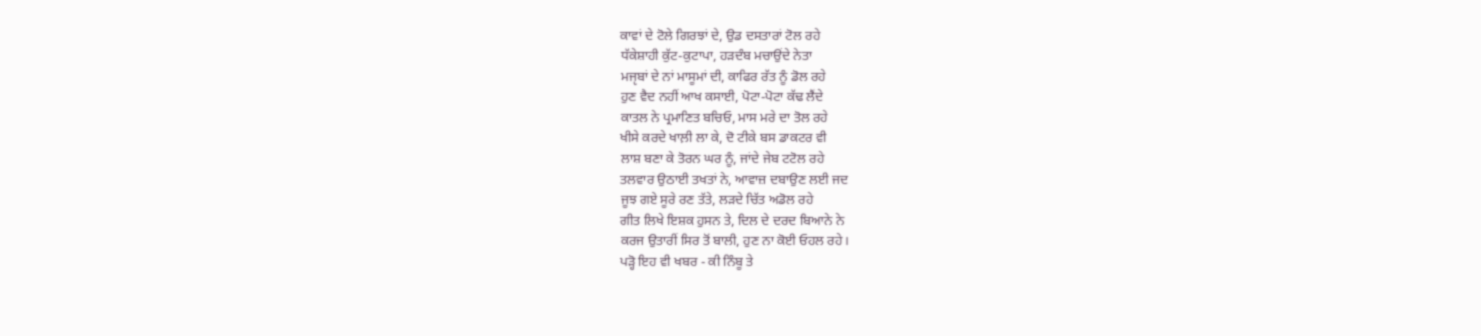ਕਾਵਾਂ ਦੇ ਟੋਲੇ ਗਿਰਝਾਂ ਦੇ, ਉਡ ਦਸਤਾਰਾਂ ਟੋਲ ਰਹੇ
ਧੱਕੇਸ਼ਾਹੀ ਕੁੱਟ-ਕੁਟਾਪਾ, ਹੜਦੰਬ ਮਚਾਉਂਦੇ ਨੇਤਾ
ਮਜੵਬਾਂ ਦੇ ਨਾਂ ਮਾਸੂਮਾਂ ਦੀ, ਕਾਫਿਰ ਰੱਤ ਨੂੰ ਡੋਲ ਰਹੇ
ਹੁਣ ਵੈਦ ਨਹੀਂ ਆਖ ਕਸਾਈ, ਪੋਟਾ-ਪੋਟਾ ਕੱਢ ਲੈਂਦੇ
ਕਾਤਲ ਨੇ ਪ੍ਰਮਾਣਿਤ ਬਚਿਓ, ਮਾਸ ਮਰੇ ਦਾ ਤੋਲ ਰਹੇ
ਖੀਸੇ ਕਰਦੇ ਖਾਲ਼ੀ ਲਾ ਕੇ, ਦੋ ਟੀਕੇ ਬਸ ਡਾਕਟਰ ਵੀ
ਲਾਸ਼ ਬਣਾ ਕੇ ਤੋਰਨ ਘਰ ਨੂੰ, ਜਾਂਦੇ ਜੇਬ ਟਟੋਲ ਰਹੇ
ਤਲਵਾਰ ਉਠਾਈ ਤਖਤਾਂ ਨੇ, ਆਵਾਜ਼ ਦਬਾਉਣ ਲਈ ਜਦ
ਜੂਝ ਗਏ ਸੂਰੇ ਰਣ ਤੱਤੇ, ਲੜਦੇ ਚਿੱਤ ਅਡੋਲ ਰਹੇ
ਗੀਤ ਲਿਖੇ ਇਸ਼ਕ ਹੁਸਨ ਤੇ, ਦਿਲ ਦੇ ਦਰਦ ਬਿਆਨੇ ਨੇ
ਕਰਜ ਉਤਾਰੀਂ ਸਿਰ ਤੋਂ ਬਾਲੀ, ਹੁਣ ਨਾ ਕੋਈ ਓਹਲ ਰਹੇ।
ਪੜ੍ਹੋ ਇਹ ਵੀ ਖਬਰ - ਕੀ ਨਿੰਬੂ ਤੇ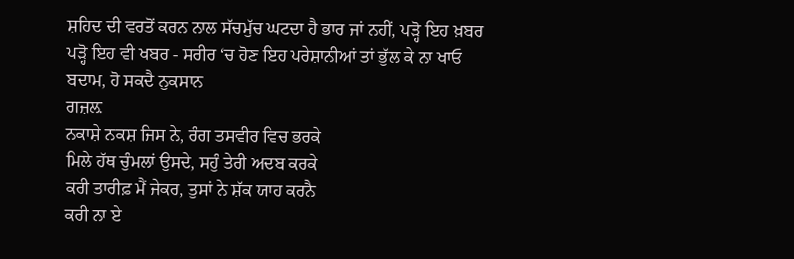ਸ਼ਹਿਦ ਦੀ ਵਰਤੋਂ ਕਰਨ ਨਾਲ ਸੱਚਮੁੱਚ ਘਟਦਾ ਹੈ ਭਾਰ ਜਾਂ ਨਹੀਂ, ਪੜ੍ਹੋ ਇਹ ਖ਼ਬਰ
ਪੜ੍ਹੋ ਇਹ ਵੀ ਖਬਰ - ਸਰੀਰ ‘ਚ ਹੋਣ ਇਹ ਪਰੇਸ਼ਾਨੀਆਂ ਤਾਂ ਭੁੱਲ ਕੇ ਨਾ ਖਾਓ ਬਦਾਮ, ਹੋ ਸਕਦੈ ਨੁਕਸਾਨ
ਗਜ਼ਲ਼
ਨਕਾਸ਼ੇ ਨਕਸ਼ ਜਿਸ ਨੇ, ਰੰਗ ਤਸਵੀਰ ਵਿਚ ਭਰਕੇ
ਮਿਲੇ ਹੱਥ ਚੁੰਮਲਾਂ ਉਸਦੇ, ਸਹੁੰ ਤੇਰੀ ਅਦਬ ਕਰਕੇ
ਕਰੀ ਤਾਰੀਫ਼ ਮੈਂ ਜੇਕਰ, ਤੁਸਾਂ ਨੇ ਸ਼ੱਕ ਯਾਹ ਕਰਨੈ
ਕਰੀ ਨਾ ਏ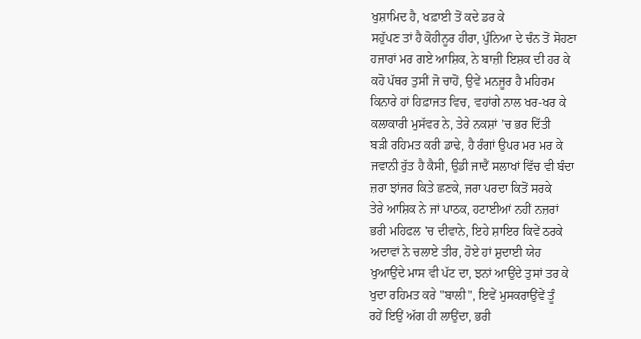ਖੁਸ਼ਾਮਿਦ ਹੈ, ਖਫ਼ਾਈ ਤੋਂ ਕਦੇ ਡਰ ਕੇ
ਸਹੁੱਪਣ ਤਾਂ ਹੈ ਕੋਹੀਨੂਰ ਹੀਰਾ, ਪੁੰਨਿਆ ਦੇ ਚੰਨ ਤੋਂ ਸੋਹਣਾ
ਹਜਾਰਾਂ ਮਰ ਗਏ ਆਸ਼ਿਕ, ਨੇ ਬਾਜ਼ੀ ਇਸ਼ਕ ਦੀ ਹਰ ਕੇ
ਕਹੋ ਪੱਥਰ ਤੁਸੀਂ ਜੋ ਚਾਹੋਂ, ਉਵੇਂ ਮਨਜੂਰ ਹੈ ਮਹਿਰਮ
ਕਿਨਾਰੇ ਹਾਂ ਹਿਫ਼ਾਜਤ ਵਿਚ, ਵਹਾਂਗੇ ਨਾਲ ਖਰ-ਖਰ ਕੇ
ਕਲਾਕਾਰੀ ਮੁਸੱਵਰ ਨੇ, ਤੇਰੇ ਨਕਸ਼ਾਂ ’ਚ ਭਰ ਦਿੱਤੀ
ਬੜੀ ਰਹਿਮਤ ਕਰੀ ਡਾਢੇ, ਹੈ ਰੰਗਾਂ ਉਪਰ ਮਰ ਮਰ ਕੇ
ਜਵਾਨੀ ਰੁੱਤ ਹੈ ਕੈਸੀ, ਉਡੀ ਜਾਦੈਂ ਸਲਾਖਾਂ ਵਿੱਚ ਵੀ ਬੰਦਾ
ਜ਼ਰਾ ਝਾਂਜਰ ਕਿਤੇ ਛਣਕੇ, ਜਰਾ ਪਰਦਾ ਕਿਤੋਂ ਸਰਕੇ
ਤੇਰੇ ਆਸ਼ਿਕ ਨੇ ਜਾਂ ਪਾਠਕ, ਹਟਾਈਆਂ ਨਹੀਂ ਨਜ਼ਰਾਂ
ਭਰੀ ਮਹਿਫਲ 'ਚ ਦੀਵਾਨੇ, ਇਹੇ ਸ਼ਾਇਰ ਕਿਵੇਂ ਠਰਕੇ
ਅਦਾਵਾਂ ਨੇ ਚਲਾਏ ਤੀਰ, ਹੋਏ ਹਾਂ ਸ਼ੁਦਾਈ ਯੇਹ
ਖੁਆਉਂਦੇ ਮਾਸ ਵੀ ਪੱਟ ਦਾ, ਝਨਾਂ ਆਉਂਦੇ ਤੁਸਾਂ ਤਰ ਕੇ
ਖੁਦਾ ਰਹਿਮਤ ਕਰੇ "ਬਾਲੀ", ਇਵੇਂ ਮੁਸਕਰਾਉਂਵੇਂ ਤੂੰ
ਰਹੇਂ ਇਉਂ ਅੱਗ ਹੀ ਲਾਉਂਦਾ, ਭਰੀ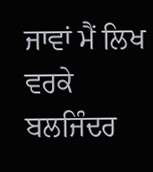ਜਾਵਾਂ ਮੈਂ ਲਿਖ ਵਰਕੇ
ਬਲਜਿੰਦਰ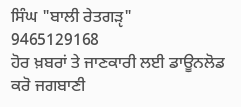ਸਿੰਘ "ਬਾਲੀ ਰੇਤਗੜੵ"
9465129168
ਹੋਰ ਖ਼ਬਰਾਂ ਤੇ ਜਾਣਕਾਰੀ ਲਈ ਡਾਊਨਲੋਡ ਕਰੋ ਜਗਬਾਣੀ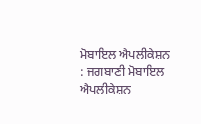ਮੋਬਾਇਲ ਐਪਲੀਕੇਸ਼ਨ : ਜਗਬਾਣੀ ਮੋਬਾਇਲ ਐਪਲੀਕੇਸ਼ਨ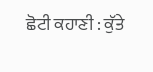ਛੋਟੀ ਕਹਾਣੀ : ਕੁੱਤੇ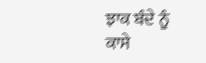ਝਾਕ ਬੰਦੇ ਨੂੰ ਕਾਸੇ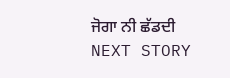ਜੋਗਾ ਨੀ ਛੱਡਦੀ
NEXT STORY